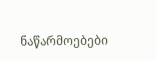ნაწარმოებები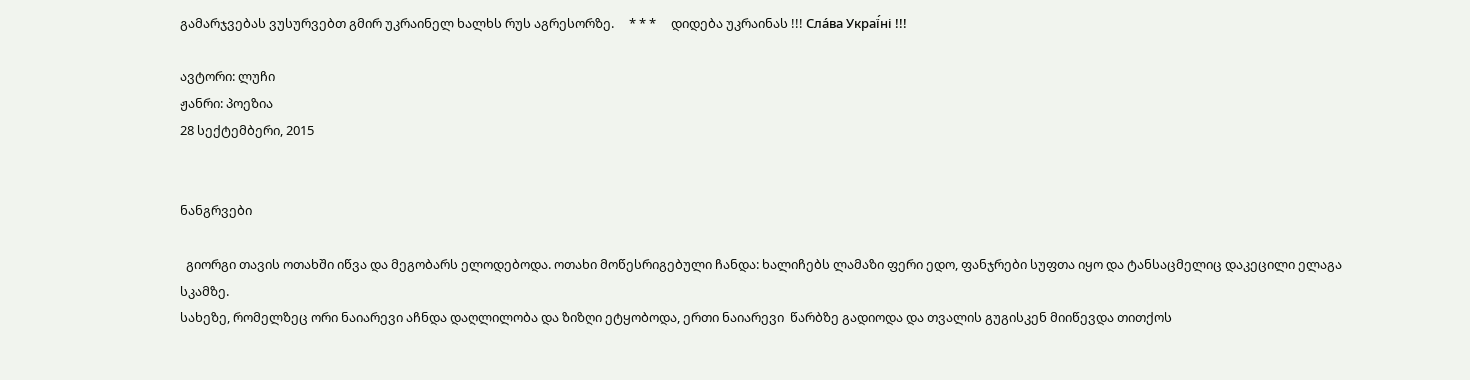გამარჯვებას ვუსურვებთ გმირ უკრაინელ ხალხს რუს აგრესორზე.     * * *     დიდება უკრაინას !!! Сла́ва Украї́ні !!!

ავტორი: ლუჩი
ჟანრი: პოეზია
28 სექტემბერი, 2015


ნანგრვები

  გიორგი თავის ოთახში იწვა და მეგობარს ელოდებოდა. ოთახი მოწესრიგებული ჩანდა: ხალიჩებს ლამაზი ფერი ედო, ფანჯრები სუფთა იყო და ტანსაცმელიც დაკეცილი ელაგა სკამზე.
სახეზე, რომელზეც ორი ნაიარევი აჩნდა დაღლილობა და ზიზღი ეტყობოდა, ერთი ნაიარევი  წარბზე გადიოდა და თვალის გუგისკენ მიიწევდა თითქოს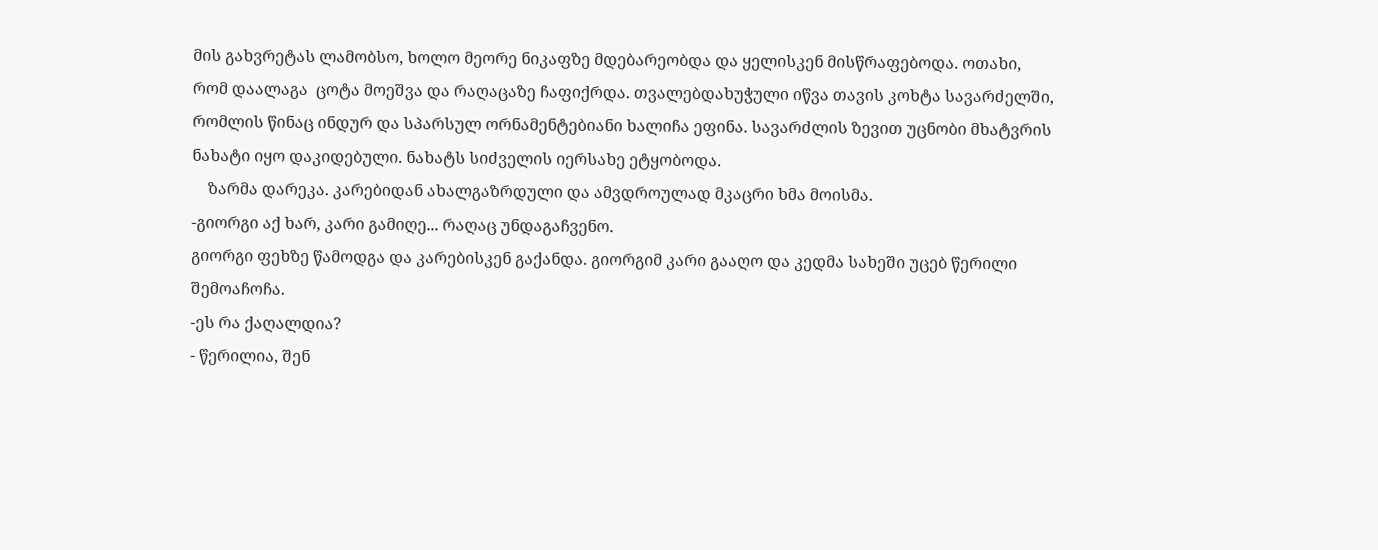მის გახვრეტას ლამობსო, ხოლო მეორე ნიკაფზე მდებარეობდა და ყელისკენ მისწრაფებოდა. ოთახი, რომ დაალაგა  ცოტა მოეშვა და რაღაცაზე ჩაფიქრდა. თვალებდახუჭული იწვა თავის კოხტა სავარძელში, რომლის წინაც ინდურ და სპარსულ ორნამენტებიანი ხალიჩა ეფინა. სავარძლის ზევით უცნობი მხატვრის ნახატი იყო დაკიდებული. ნახატს სიძველის იერსახე ეტყობოდა.
    ზარმა დარეკა. კარებიდან ახალგაზრდული და ამვდროულად მკაცრი ხმა მოისმა.
-გიორგი აქ ხარ, კარი გამიღე... რაღაც უნდაგაჩვენო.
გიორგი ფეხზე წამოდგა და კარებისკენ გაქანდა. გიორგიმ კარი გააღო და კედმა სახეში უცებ წერილი შემოაჩოჩა.
-ეს რა ქაღალდია?
- წერილია, შენ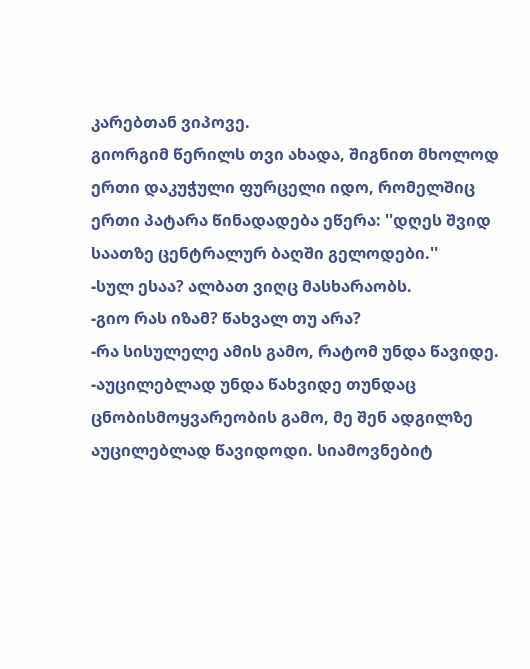კარებთან ვიპოვე.
გიორგიმ წერილს თვი ახადა, შიგნით მხოლოდ ერთი დაკუჭული ფურცელი იდო, რომელშიც ერთი პატარა წინადადება ეწერა: ''დღეს შვიდ საათზე ცენტრალურ ბაღში გელოდები.''                                                                                                                                                    -სულ ესაა? ალბათ ვიღც მასხარაობს.
-გიო რას იზამ? წახვალ თუ არა?
-რა სისულელე ამის გამო, რატომ უნდა წავიდე.
-აუცილებლად უნდა წახვიდე თუნდაც ცნობისმოყვარეობის გამო, მე შენ ადგილზე აუცილებლად წავიდოდი. სიამოვნებიტ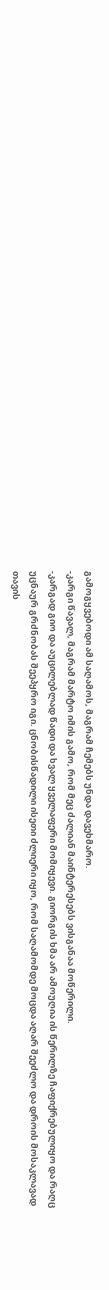გამოგყვებოდი ამ საღამოს, მაგრამ ჩემებს უნდა დავეხმარო.
-კარგი წავალ, მაგრამ მარტო იმის გამო, რომ მეც ძალიან მაინტერესებს ვისგანაა მოწერილი.
-კარგად გიო და აუცილებლად წადი და ხვალ ყველაფერი მომიყევი. გიორგის ხმა არ ამოუღია ის წერილზე ჩაფიქრებულიყო და რაღც უცნაურ გრძნობას შეეპყრო იგი. ცნობისწადილი ისეთი ძლიერი იყო, რომ საღამომდე მოცდა აღარ შეეძლო და დროის მოსაკლავად თავის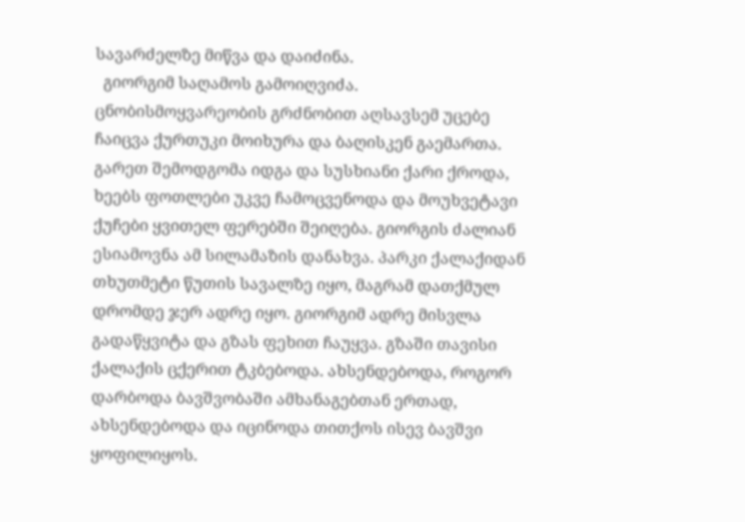სავარძელზე მიწვა და დაიძინა.
  გიორგიმ საღამოს გამოიღვიძა. ცნობისმოყვარეობის გრძნობით აღსავსემ უცებე ჩაიცვა ქურთუკი მოიხურა და ბაღისკენ გაემართა. გარეთ შემოდგომა იდგა და სუსხიანი ქარი ქროდა, ხეებს ფოთლები უკვე ჩამოცვენოდა და მოუხვეტავი ქუჩები ყვითელ ფერებში შეიღება. გიორგის ძალიან ესიამოვნა ამ სილამაზის დანახვა. პარკი ქალაქიდან თხუთმეტი წუთის სავალზე იყო, მაგრამ დათქმულ დრომდე ჯერ ადრე იყო. გიორგიმ ადრე მისვლა გადაწყვიტა და გზას ფეხით ჩაუყვა. გზაში თავისი ქალაქის ცქერით ტკბებოდა. ახსენდებოდა, როგორ დარბოდა ბავშვობაში ამხანაგებთან ერთად, ახსენდებოდა და იცინოდა თითქოს ისევ ბავშვი ყოფილიყოს.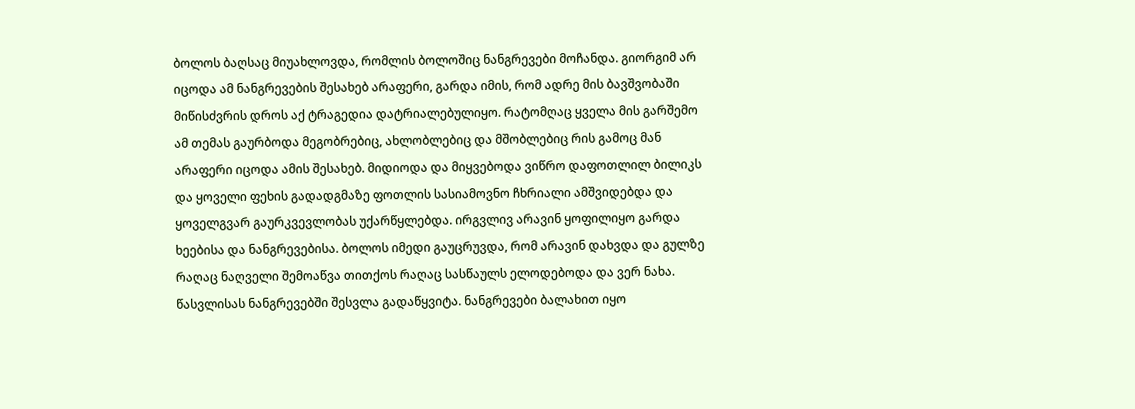ბოლოს ბაღსაც მიუახლოვდა, რომლის ბოლოშიც ნანგრევები მოჩანდა. გიორგიმ არ იცოდა ამ ნანგრევების შესახებ არაფერი, გარდა იმის, რომ ადრე მის ბავშვობაში მიწისძვრის დროს აქ ტრაგედია დატრიალებულიყო. რატომღაც ყველა მის გარშემო ამ თემას გაურბოდა მეგობრებიც, ახლობლებიც და მშობლებიც რის გამოც მან არაფერი იცოდა ამის შესახებ. მიდიოდა და მიყვებოდა ვიწრო დაფოთლილ ბილიკს და ყოველი ფეხის გადადგმაზე ფოთლის სასიამოვნო ჩხრიალი ამშვიდებდა და ყოველგვარ გაურკვევლობას უქარწყლებდა. ირგვლივ არავინ ყოფილიყო გარდა ხეებისა და ნანგრევებისა. ბოლოს იმედი გაუცრუვდა, რომ არავინ დახვდა და გულზე რაღაც ნაღველი შემოაწვა თითქოს რაღაც სასწაულს ელოდებოდა და ვერ ნახა.  წასვლისას ნანგრევებში შესვლა გადაწყვიტა. ნანგრევები ბალახით იყო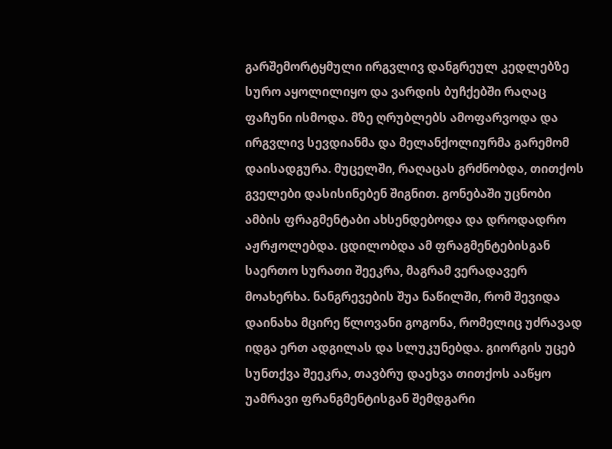გარშემორტყმული ირგვლივ დანგრეულ კედლებზე სურო აყოლილიყო და ვარდის ბუჩქებში რაღაც ფაჩუნი ისმოდა. მზე ღრუბლებს ამოფარვოდა და ირგვლივ სევდიანმა და მელანქოლიურმა გარემომ დაისადგურა. მუცელში, რაღაცას გრძნობდა, თითქოს გველები დასისინებენ შიგნით. გონებაში უცნობი ამბის ფრაგმენტაბი ახსენდებოდა და დროდადრო აჟრჟოლებდა. ცდილობდა ამ ფრაგმენტებისგან საერთო სურათი შეეკრა, მაგრამ ვერადავერ მოახერხა. ნანგრევების შუა ნაწილში, რომ შევიდა დაინახა მცირე წლოვანი გოგონა, რომელიც უძრავად იდგა ერთ ადგილას და სლუკუნებდა. გიორგის უცებ სუნთქვა შეეკრა, თავბრუ დაეხვა თითქოს ააწყო უამრავი ფრანგმენტისგან შემდგარი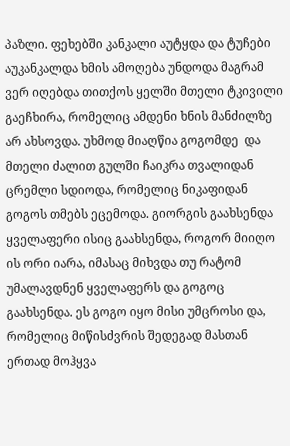პაზლი. ფეხებში კანკალი აუტყდა და ტუჩები აუკანკალდა ხმის ამოღება უნდოდა მაგრამ ვერ იღებდა თითქოს ყელში მთელი ტკივილი გაეჩხირა, რომელიც ამდენი ხნის მანძილზე არ ახსოვდა. უხმოდ მიაღწია გოგომდე  და მთელი ძალით გულში ჩაიკრა თვალიდან ცრემლი სდიოდა, რომელიც ნიკაფიდან გოგოს თმებს ეცემოდა. გიორგის გაახსენდა ყველაფერი ისიც გაახსენდა, როგორ მიიღო ის ორი იარა, იმასაც მიხვდა თუ რატომ უმალავდნენ ყველაფერს და გოგოც გაახსენდა. ეს გოგო იყო მისი უმცროსი და, რომელიც მიწისძვრის შედეგად მასთან ერთად მოჰყვა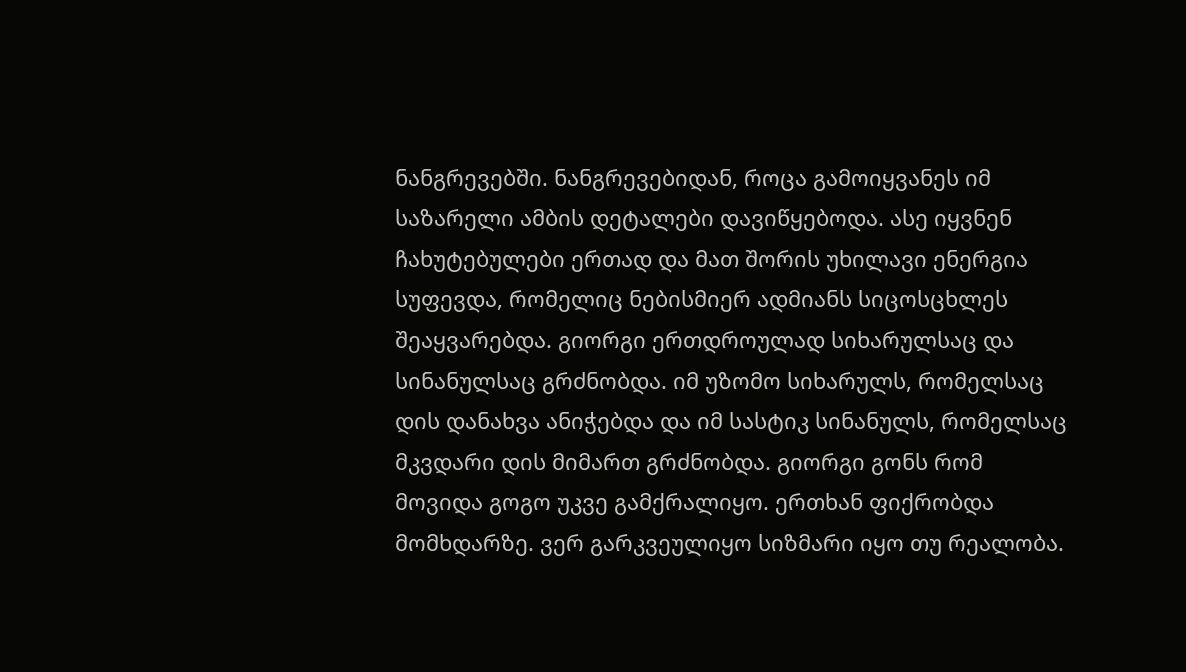ნანგრევებში. ნანგრევებიდან, როცა გამოიყვანეს იმ საზარელი ამბის დეტალები დავიწყებოდა. ასე იყვნენ ჩახუტებულები ერთად და მათ შორის უხილავი ენერგია სუფევდა, რომელიც ნებისმიერ ადმიანს სიცოსცხლეს შეაყვარებდა. გიორგი ერთდროულად სიხარულსაც და სინანულსაც გრძნობდა. იმ უზომო სიხარულს, რომელსაც დის დანახვა ანიჭებდა და იმ სასტიკ სინანულს, რომელსაც მკვდარი დის მიმართ გრძნობდა. გიორგი გონს რომ მოვიდა გოგო უკვე გამქრალიყო. ერთხან ფიქრობდა მომხდარზე. ვერ გარკვეულიყო სიზმარი იყო თუ რეალობა.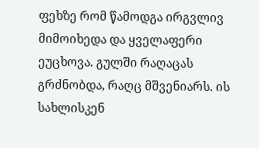ფეხზე რომ წამოდგა ირგვლივ მიმოიხედა და ყველაფერი ეუცხოვა. გულში რაღაცას გრძნობდა, რაღც მშვენიარს. ის სახლისკენ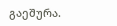გაეშურა.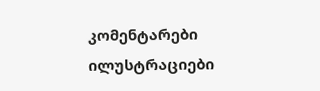კომენტარები ილუსტრაციები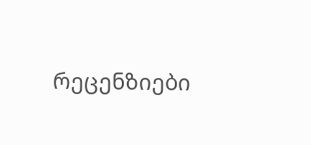რეცენზიები